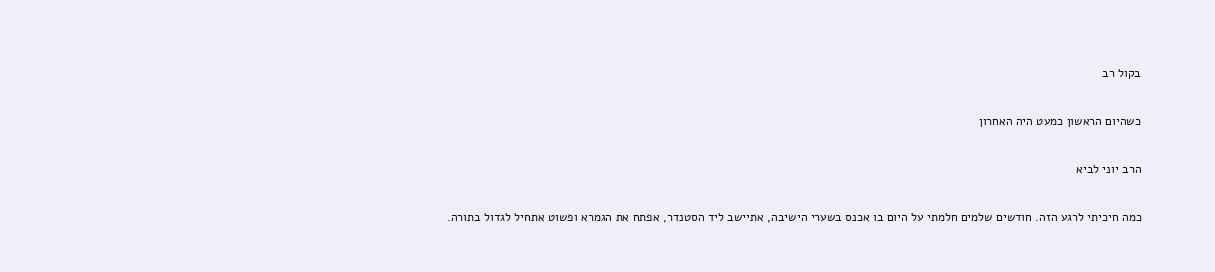בקול רב

כשהיום הראשון כמעט היה האחרון

הרב יוני לביא

כמה חיכיתי לרגע הזה. חודשים שלמים חלמתי על היום בו אכנס בשערי הישיבה, אתיישב ליד הסטנדר, אפתח את הגמרא ופשוט אתחיל לגדול בתורה.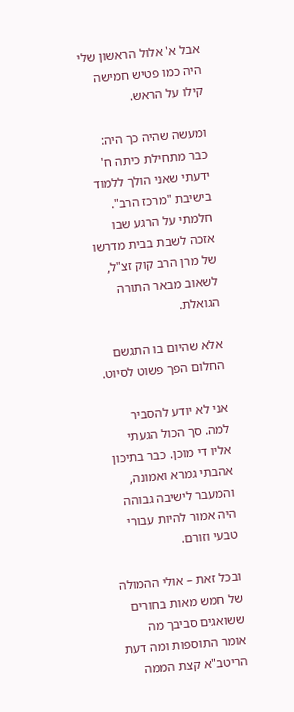אבל א' אלול הראשון שלי היה כמו פטיש חמישה קילו על הראש.

ומעשה שהיה כך היה: כבר מתחילת כיתה ח' ידעתי שאני הולך ללמוד בישיבת "מרכז הרב". חלמתי על הרגע שבו אזכה לשבת בבית מדרשו של מרן הרב קוק זצ"ל, לשאוב מבאר התורה הגואלת.

אלא שהיום בו התגשם החלום הפך פשוט לסיוט.

אני לא יודע להסביר למה. סך הכול הגעתי אליו די מוכן. כבר בתיכון אהבתי גמרא ואמונה, והמעבר לישיבה גבוהה היה אמור להיות עבורי טבעי וזורם.

ובכל זאת – אולי ההמולה של חמש מאות בחורים ששואגים סביבך מה אומר התוספות ומה דעת הריטב"א קצת הממה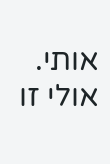אותי. אולי זו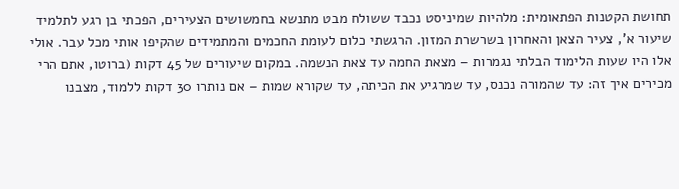תחושת הקטנות הפתאומית: מלהיות שמיניסט נכבד ששולח מבט מתנשא בחמשושים הצעירים, הפכתי בן רגע לתלמיד שיעור א', צעיר הצאן והאחרון בשרשרת המזון. הרגשתי כלום לעומת החכמים והמתמידים שהקיפו אותי מכל עבר. אולי אלו היו שעות הלימוד הבלתי נגמרות – מצאת החמה עד צאת הנשמה. במקום שיעורים של 45 דקות (ברוטו, אתם הרי מכירים איך זה: עד שהמורה נכנס, עד שמרגיע את הכיתה, עד שקורא שמות – אם נותרו 30 דקות ללמוד, מצבנו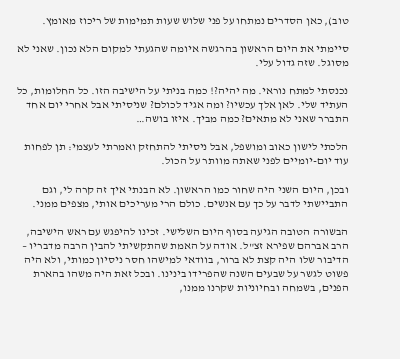טוב), כאן הסדרים נמתחו על פני שלוש שעות תמימות של ריכוז מאומץ.

סיימתי את היום הראשון בהרגשה איומה שהגעתי למקום הלא נכון. שאני לא מסוגל. שזה גדול עלי.

נכנסתי למתח נוראי. מה יהיה?! כמה בניתי על הישיבה הזו. כל החלומות, כל העתיד שלי. לאן אלך עכשיו? ומה אגיד לכולם? שניסיתי אבל אחרי יום אחד התברר שאני לא מתאים? כמה מביך. איזו בושה…

הלכתי לישון כאוב ומושפל, אבל ניסיתי להתחזק ואמרתי לעצמי: תן לפחות עוד יום-יומיים לפני שאתה מוותר על הכול.

ובכן, היום השני היה שחור כמו הראשון. לא הבנתי איך זה קרה לי, וגם התביישתי לדבר על כך עם אנשים. כולם הרי מעריכים אותי, מצפים ממני.

הבשורה הטובה הגיעה בסוף היום השלישי. זכינו להיפגש עם ראש הישיבה, הרב אברהם שפירא זצ"ל. אודה על האמת שהתקשיתי להבין הרבה מדבריו – הדיבור שלו היה קצת לא ברור, בוודאי למישהו חסר ניסיון כמותי, ולא היה פשוט לגשר על שבעים השנה שהפרידו בינינו. ובכל זאת היה משהו בהארת הפנים, בשמחה ובחיוניות שקרנו ממנו,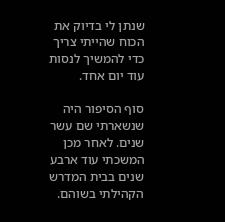שנתן לי בדיוק את הכוח שהייתי צריך כדי להמשיך לנסות עוד יום אחד.

סוף הסיפור היה שנשארתי שם עשר שנים. לאחר מכן המשכתי עוד ארבע שנים בבית המדרש הקהילתי בשוהם.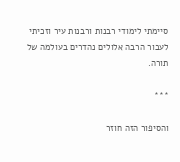סיימתי לימודי רבנות ורבנות עיר וזכיתי לעבור הרבה אלולים נהדרים בעולמה של תורה.

***

והסיפור הזה חוזר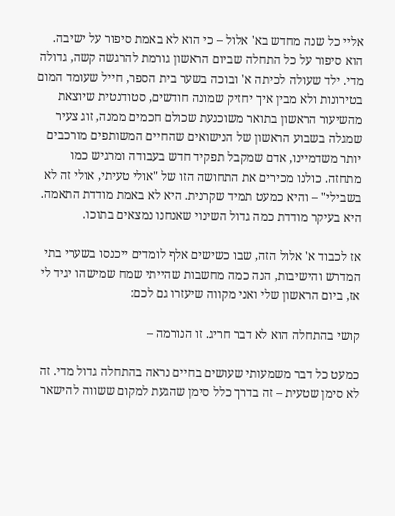אליי כל שנה מחדש בא' אלול – כי הוא לא באמת סיפור על ישיבה. הוא סיפור על כל התחלה שביום הראשון גורמת להרגשה קשה, גדולה מדי. ילד שעולה לכיתה א' ובוכה בשער בית הספר, חייל שעומד המום בטירונות ולא מבין איך יחזיק שמונה חודשים, סטודנטית שיוצאת מהשיעור הראשון בתואר משוכנעת שכולם חכמים ממנה, זוג צעיר שמגלה בשבוע הראשון של הנישואים שהחיים המשותפים מורכבים יותר משדמיינו, אדם שמקבל תפקיד חדש בעבודה ומרגיש כמו מתחזה. כולנו מכירים את התחושה הזו של "אולי טעיתי, אולי זה לא בשבילי" – והיא כמעט תמיד שקרנית. היא לא באמת מודדת התאמה. היא בעיקר מודדת כמה גדול השינוי שאנחנו נמצאים בתוכו.

אז לכבוד א' אלול הזה, שבו כשישים אלף לומדים ייכנסו בשערי בתי המדרש והישיבות, הנה כמה מחשבות שהייתי שמח שמישהו יגיד לי אז, ביום הראשון שלי ואני מקווה שיעזרו גם לכם:

קושי בהתחלה הוא לא דבר חריג. זו הנורמה –

כמעט כל דבר משמעותי שעושים בחיים נראה בהתחלה גדול מדי. זה לא סימן שטעית – זה בדרך כלל סימן שהגעת למקום ששווה להישאר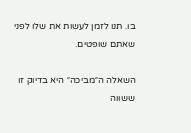בו. תנו לזמן לעשות את שלו לפני שאתם שופטים.

השאלה ה״מביכה״ היא בדיוק זו ששווה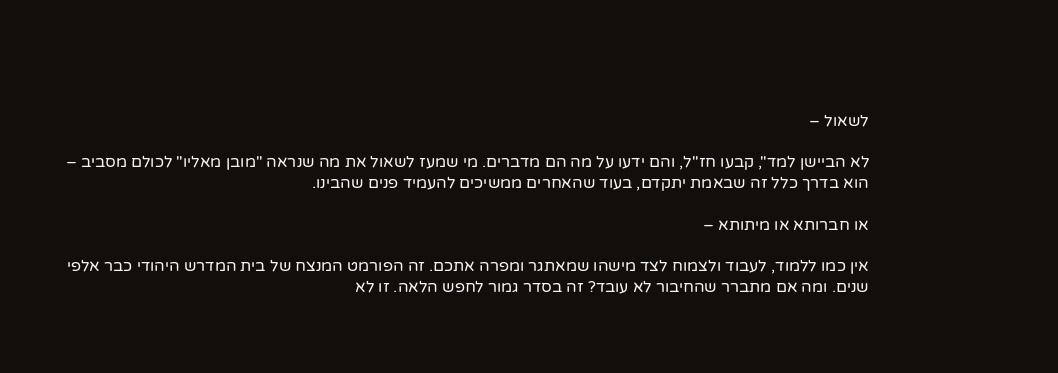לשאול –

לא הביישן למד", קבעו חז"ל, והם ידעו על מה הם מדברים. מי שמעז לשאול את מה שנראה "מובן מאליו" לכולם מסביב – הוא בדרך כלל זה שבאמת יתקדם, בעוד שהאחרים ממשיכים להעמיד פנים שהבינו.

או חברותא או מיתותא –

אין כמו ללמוד, לעבוד ולצמוח לצד מישהו שמאתגר ומפרה אתכם. זה הפורמט המנצח של בית המדרש היהודי כבר אלפי שנים. ומה אם מתברר שהחיבור לא עובד? זה בסדר גמור לחפש הלאה. זו לא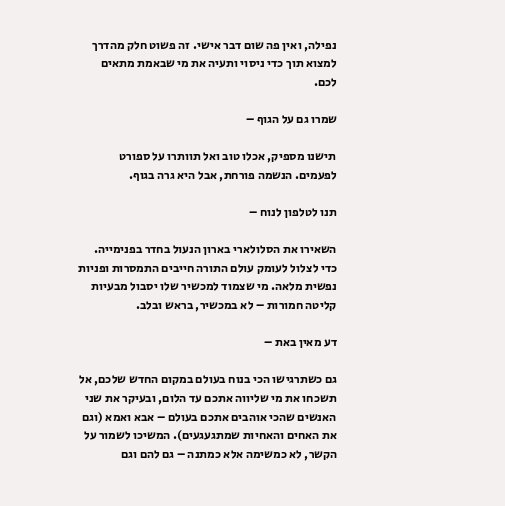נפילה, ואין פה שום דבר אישי. זה פשוט חלק מהדרך למצוא תוך כדי ניסוי ותעיה את מי שבאמת מתאים לכם.

שמרו גם על הגוף –

תישנו מספיק, אכלו טוב ואל תוותרו על ספורט לפעמים. הנשמה פורחת, אבל היא גרה בגוף.

תנו לטלפון לנוח –

השאירו את הסלולארי בארון הנעול בחדר בפנימייה. כדי לצלול לעומק עולם התורה חייבים התמסרות ופניות נפשית מלאה. מי שצמוד למכשיר שלו יסבול מבעיות קליטה חמורות – לא במכשיר, בראש ובלב.

דע מאין באת –

גם כשתרגישו הכי בנוח בעולם במקום החדש שלכם, אל תשכחו את מי שליווה אתכם עד הלום, ובעיקר את שני האנשים שהכי אוהבים אתכם בעולם – אבא ואמא (וגם את האחים והאחיות שמתגעגעים). המשיכו לשמור על הקשר, לא כמשימה אלא כמתנה – גם להם וגם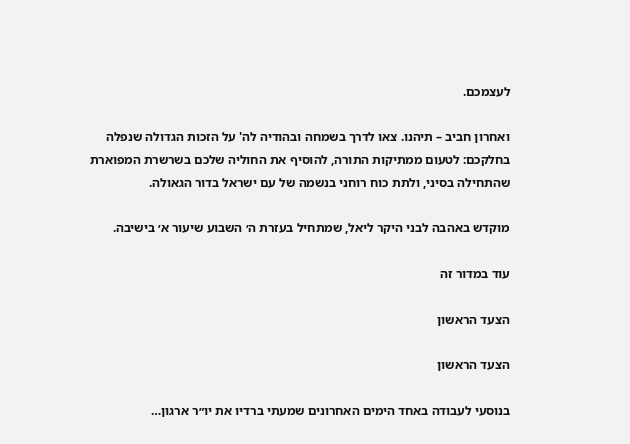לעצמכם.

ואחרון חביב – תיהנו. צאו לדרך בשמחה ובהודיה לה' על הזכות הגדולה שנפלה בחלקכם: לטעום ממתיקות התורה, להוסיף את החוליה שלכם בשרשרת המפוארת שהתחילה בסיני, ולתת כוח רוחני בנשמה של עם ישראל בדור הגאולה.

מוקדש באהבה לבני היקר ליאל, שמתחיל בעזרת ה׳ השבוע שיעור א׳ בישיבה.

עוד במדור זה

הצעד הראשון

הצעד הראשון

בנוסעי לעבודה באחד הימים האחרונים שמעתי ברדיו את יו״ר ארגון…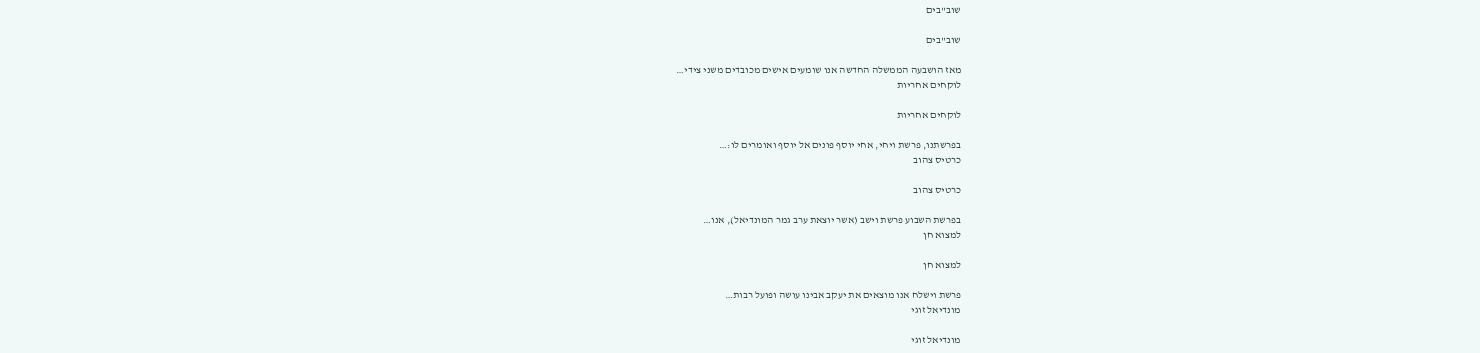שוב"בים

שוב"בים

מאז הושבעה הממשלה החדשה אנו שומעים אישים מכובדים משני צידי…
לוקחים אחריות

לוקחים אחריות

בפרשתנו, פרשת ויחי, אחי יוסף פונים אל יוסף ואומרים לו:…
כרטיס צהוב

כרטיס צהוב

בפרשת השבוע פרשת וישב (אשר יוצאת ערב גמר המונדיאל), אנו…
למצוא חן

למצוא חן

פרשת וישלח אנו מוצאים את יעקב אבינו עושה ופועל רבות…
מונדיאל זוגי

מונדיאל זוגי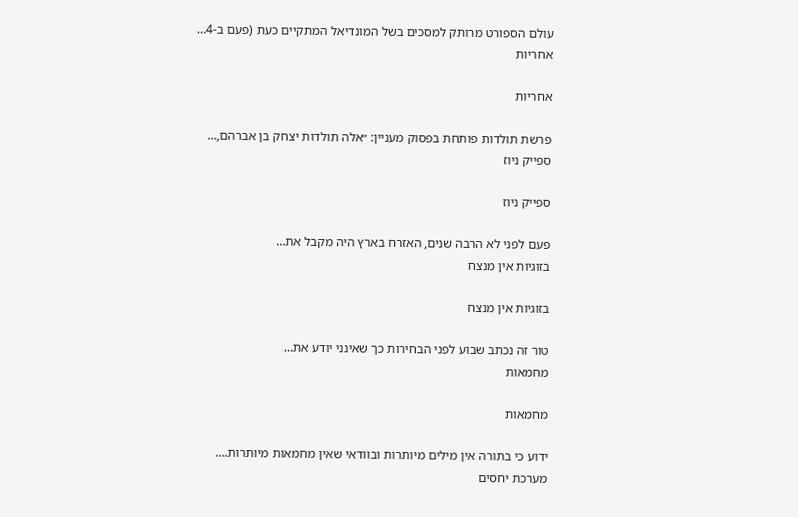עולם הספורט מרותק למסכים בשל המונדיאל המתקיים כעת (פעם ב-4…
אחריות

אחריות

פרשת תולדות פותחת בפסוק מעניין: ״אלה תולדות יצחק בן אברהם,…
ספייק ניוז

ספייק ניוז

פעם לפני לא הרבה שנים, האזרח בארץ היה מקבל את…
בזוגיות אין מנצח

בזוגיות אין מנצח

טור זה נכתב שבוע לפני הבחירות כך שאינני יודע את…
מחמאות

מחמאות

ידוע כי בתורה אין מילים מיותרות ובוודאי שאין מחמאות מיותרות.…
מערכת יחסים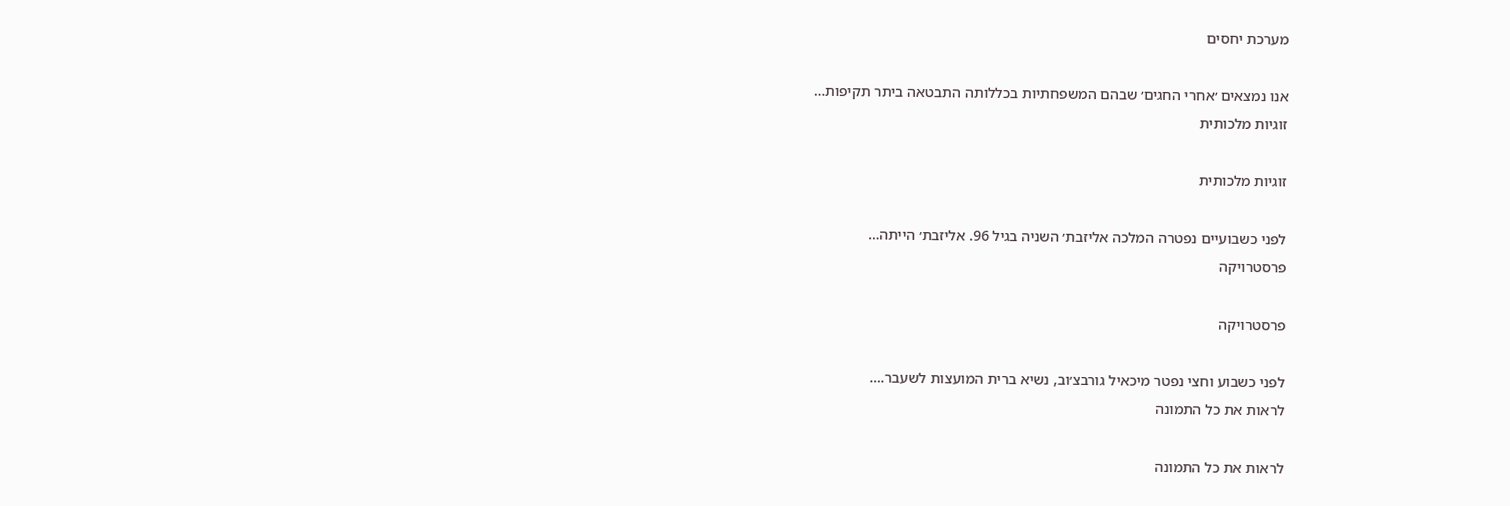מערכת יחסים

אנו נמצאים ׳אחרי החגים׳ שבהם המשפחתיות בכללותה התבטאה ביתר תקיפות…
זוגיות מלכותית

זוגיות מלכותית

לפני כשבועיים נפטרה המלכה אליזבת׳ השניה בגיל 96. אליזבת׳ הייתה…
פרסטרויקה

פרסטרויקה

לפני כשבוע וחצי נפטר מיכאיל גורבצ׳וב, נשיא ברית המועצות לשעבר.…
לראות את כל התמונה

לראות את כל התמונה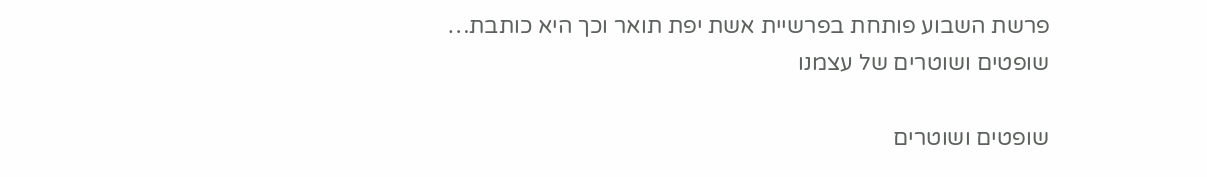פרשת השבוע פותחת בפרשיית אשת יפת תואר וכך היא כותבת…
שופטים ושוטרים של עצמנו

שופטים ושוטרים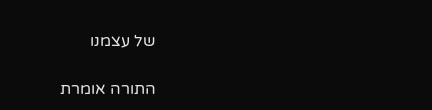של עצמנו

התורה אומרת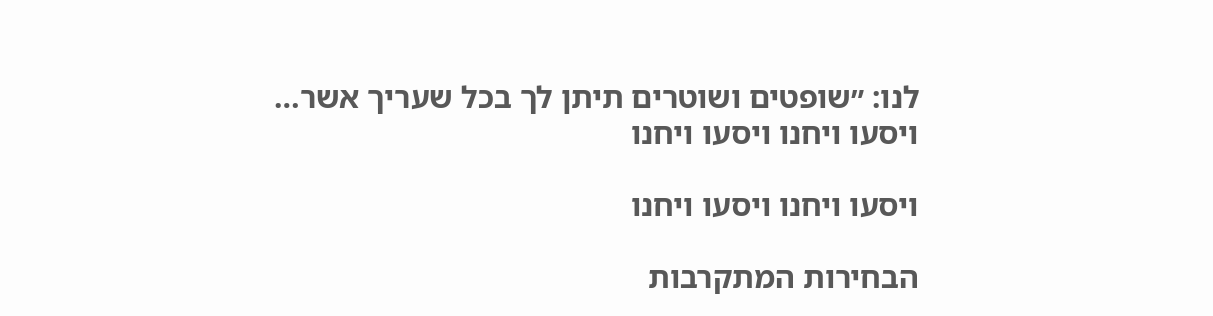לנו: ״שופטים ושוטרים תיתן לך בכל שעריך אשר…
ויסעו ויחנו ויסעו ויחנו

ויסעו ויחנו ויסעו ויחנו

הבחירות המתקרבות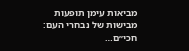מביאות עימן תופעות מבישות של נבחרי העם: חכי״ם…